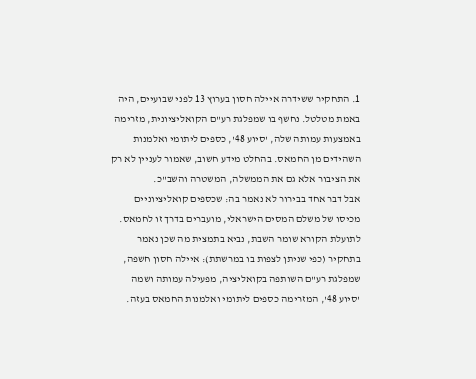1. התחקיר ששידרה איילה חסון בערוץ 13 לפני שבועיים, היה באמת מטלטל. נחשף בו שמפלגת רע"ם הקואליציונית, מזרימה באמצעות עמותה שלה, 'סיוע 48', כספים ליתומי ואלמנות השהידים מן החמאס. בהחלט מידע חשוב, שאמור לעניין לא רק את הציבור אלא גם את הממשלה, המשטרה והשב"כ.
אבל דבר אחד בבירור לא נאמר בה: שכספים קואליציוניים מכיסו של משלם המסים הישראלי, מועברים בדרך זו לחמאס. לתועלת הקורא שומר השבת, נביא בתמצית מה שכן נאמר בתחקיר (כפי שניתן לצפות בו במרשתת): איילה חסון חשפה, שמפלגת רע"ם השותפה בקואליציה, מפעילה עמותה ושמה 'סיוע 48', המזרימה כספים ליתומי ואלמנות החמאס בעזה.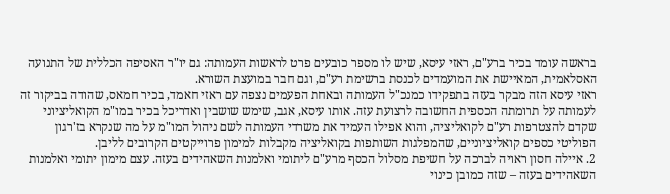בראשה עומד בכיר ברע"ם, ראזי עיסא, שיש לו מספר כובעים פרט לראשות העמותה: גם יו"ר האסיפה הכללית של התנועה האסלאמית, המאיישת את המועמדים לכנסת ברשימת רע"ם, וגם חבר במועצת השורא.
ראזי עיסא הזה מבקר בעזה בתפקידו כמנכ"ל העמותה ובאחת הפעמים נצפה עם ראזי חאמד, בכיר חמאס, שהודה בביקור זה לעמותה על תרומתה הכספית החשובה לרצועת עזה. אותו עיסא, אגב, שימש שושבין ואדריכל בכיר במו"מ הקואליציוני שקדם להצטרפות רע"ם לקואליציה, והוא אפילו העמיד את משרדי העמותה לשם ניהול המו"מ על מה שנקרא בז'רגון הפוליטי כספים קואליציוניים, שהמפלגות השותפות בקואליציה מקבלות למימון פרוייקטים הקרובים לליבן.
2. איילה חסון ראויה לברכה על חשיפת מסלול הכסף מרע"ם ליתומי ואלמנות השאהידים בעזה. עצם מימון יתומי ואלמנות השאהידים בעזה – שזה כמובן כינוי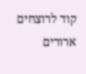קוד לרוצחים ארורים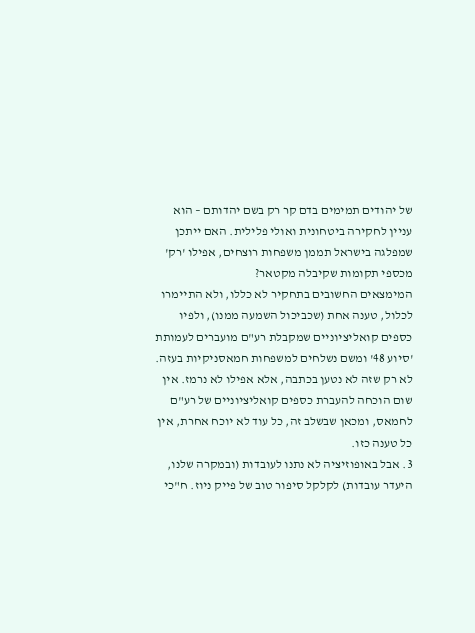של יהודים תמימים בדם קר רק בשם יהדותם – הוא עניין לחקירה ביטחונית ואולי פלילית. האם ייתכן שמפלגה בישראל תממן משפחות רוצחים, אפילו 'רק' מכספי תקומות שקיבלה מקטאר?
המימצאים החשובים בתחקיר לא כללו, ולא התיימרו לכלול, טענה אחת (שכביכול השמעה ממנו), ולפיו כספים קואליציוניים שמקבלת רע"ם מועברים לעמותת 'סיוע 48' ומשם נשלחים למשפחות חמאסניקיות בעזה. לא רק שזה לא נטען בכתבה, אלא אפילו לא נרמז. אין שום הוכחה להעברת כספים קואליציוניים של רע"ם לחמאס, ומכאן שבשלב זה, כל עוד לא יוכח אחרת, אין כל טענה כזו.
3. אבל באופוזיציה לא נתנו לעובדות (ובמקרה שלנו, היעדר עובדות) לקלקל סיפור טוב של פייק ניוז. ח"כי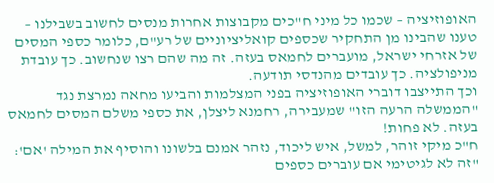האופוזיציה – שכמו כל מיני ח"כים מקבוצות אחרות מנסים לחשוב בשבילנו – טענו שהבינו מן התחקיר שכספים קואליציוניים של רע"ם, כלומר כספי המסים של אזרחי ישראל, מועברים לחמאס בעזה. זה מה שהם רצו שנחשוב. כך עובדת מניפולציה. כך עובדים מהנדסי תודעה.
וכך התייצבו דוברי האופוזיציה בפני המצלמות והביעו מחאה נמרצת נגד "הממשלה הרעה הזו" שמעבירה, רחמנא ליצלן, את כספי משלם המסים לחמאס בעזה. לא פחות!
ח"כ מיקי זוהר, למשל, איש ליכוד, נזהר אמנם בלשונו והוסיף את המילה 'אם': "זה לא לגיטימי אם עוברים כספים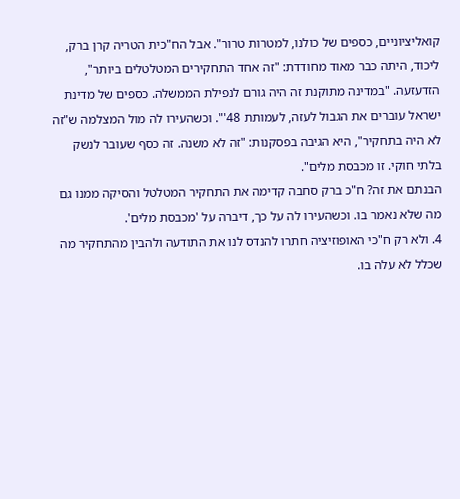קואליציוניים, כספים של כולנו, למטרות טרור". אבל הח"כית הטריה קרן ברק, ליכוד, היתה כבר מאוד מחודדת: "זה אחד התחקירים המטלטלים ביותר", הזדעזעה. "במדינה מתוקנת זה היה גורם לנפילת הממשלה. כספים של מדינת ישראל עוברים את הגבול לעזה, לעמותת 48'". וכשהעירו לה מול המצלמה ש"זה לא היה בתחקיר", היא הגיבה בפסקנות: "זה לא משנה. זה כסף שעובר לנשק בלתי חוקי. זו מכבסת מלים".
הבנתם את זה? ח"כ ברק סחבה קדימה את התחקיר המטלטל והסיקה ממנו גם מה שלא נאמר בו. וכשהעירו לה על כך, דיברה על 'מכבסת מלים'.
4. ולא רק ח"כי האופוזיציה חתרו להנדס לנו את התודעה ולהבין מהתחקיר מה שכלל לא עלה בו.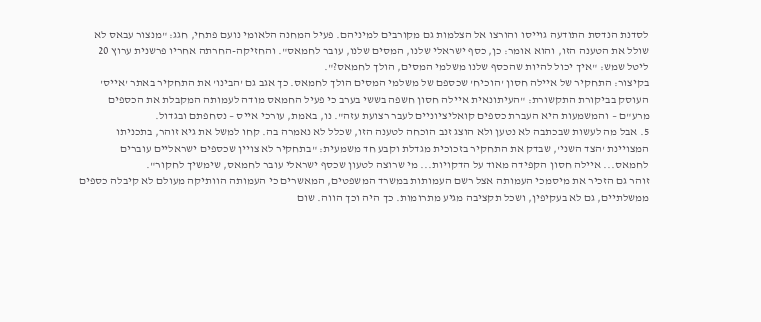לסדנת הנדסת התודעה גוייסו והורצו אל הצלמות גם מקורבים למיניהם. פעיל המחנה הלאומי נועם פתחי, חגג: "מנצור עבאס לא שולל את הטענה הזו, והוא אומר: כן, כסף ישראלי שלנו, המסים שלנו, עובר לחמאס". והחזיקה-החרתה אחריו פרשנית ערוץ 20 ליטל שמש: "איך יכול להיות שהכסף שלנו משלמי המסים, הולך לחמאס?".
בקיצור: התחקיר של איילה חסון 'הוכיח' שכספם של משלמי המסים הולך לחמאס. כך אגב גם 'הבינו' את התחקיר באתר 'אייס' העוסק בביקורת התקשורת: "העיתונאית איילה חסון חשפה בששי בערב כי פעיל החמאס מודה לעמותה המקבלת את הכספים מרע"ם – והמשמעות היא העברת כספים קואליציוניים לעבר רצועת עזה". נו, באמת, עורכי אייס – נסחפתם ובגדול.
5. אבל מה לעשות שבכתבה לא נטען ולא הוצג זנב הוכחה לטענה הזו, שכלל לא נאמרה בה. קחו למשל את גיא זוהר, בתכניתו המצויינת 'הצד השני', שבדק את התחקיר בזכוכית מגדלת וקבע חד משמעית: "בתחקיר לא צויין שכספים ישראליים עוברים לחמאס... איילה חסון הקפידה מאוד על הדקויות... מי שרוצה לטעון שכסף ישראלי עובר לחמאס, שימשיך לחקור".
זוהר גם הזכיר את מיסמכי העמותה אצל רשם העמותות במשרד המשפטים, המאשרים כי העמותה הוותיקה מעולם לא קיבלה כספים ממשלתיים, גם לא בעקיפין, ושכל תקציבה מגיע מתרומות. כך היה וכך הווה. שום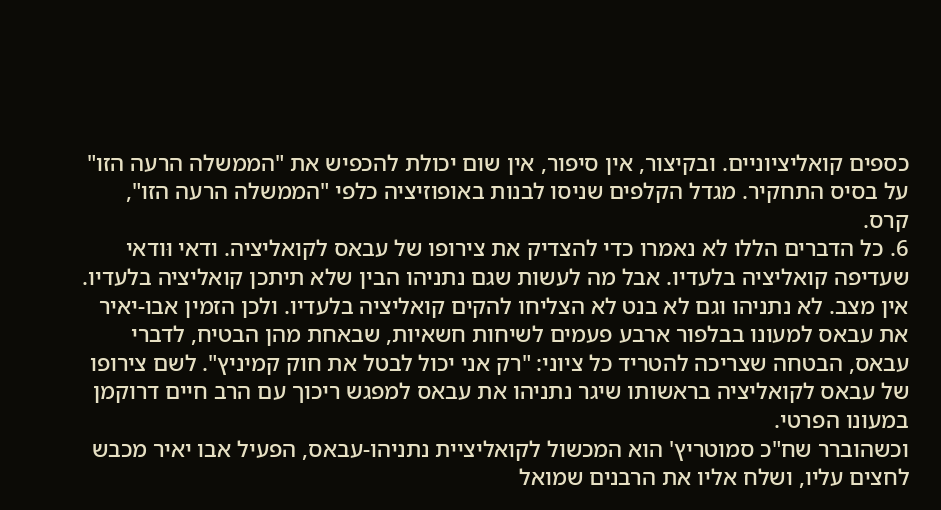כספים קואליציוניים. ובקיצור, אין סיפור, אין שום יכולת להכפיש את "הממשלה הרעה הזו" על בסיס התחקיר. מגדל הקלפים שניסו לבנות באופוזיציה כלפי "הממשלה הרעה הזו", קרס.
6. כל הדברים הללו לא נאמרו כדי להצדיק את צירופו של עבאס לקואליציה. ודאי וּודאי שעדיפה קואליציה בלעדיו. אבל מה לעשות שגם נתניהו הבין שלא תיתכן קואליציה בלעדיו. אין מצב. לא נתניהו וגם לא בנט לא הצליחו להקים קואליציה בלעדיו. ולכן הזמין אבו-יאיר את עבאס למעונו בבלפור ארבע פעמים לשיחות חשאיות, שבאחת מהן הבטיח, לדברי עבאס, הבטחה שצריכה להטריד כל ציוני: "רק אני יכול לבטל את חוק קמיניץ". לשם צירופו של עבאס לקואליציה בראשותו שיגר נתניהו את עבאס למפגש ריכוך עם הרב חיים דרוקמן במעונו הפרטי.
וכשהוברר שח"כ סמוטריץ' הוא המכשול לקואליציית נתניהו-עבאס, הפעיל אבו יאיר מכבש לחצים עליו, ושלח אליו את הרבנים שמואל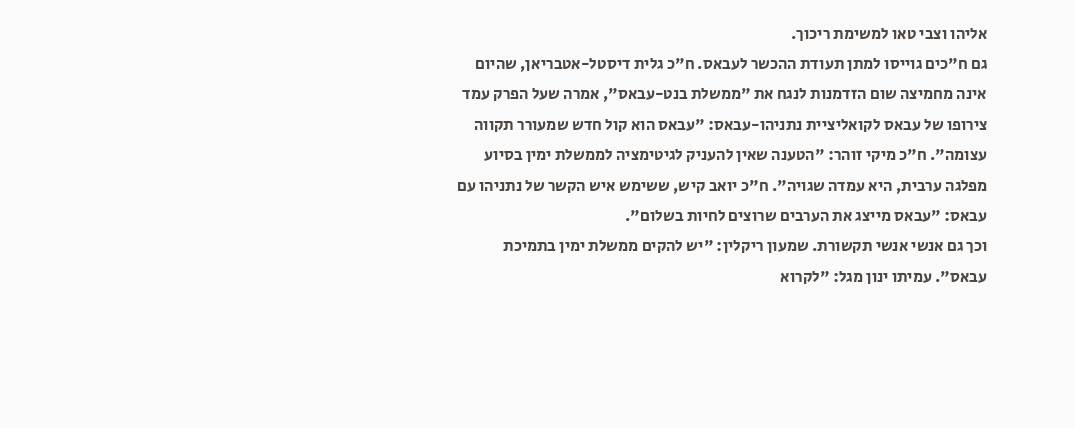אליהו וצבי טאו למשימת ריכוך.
גם ח"כים גוייסו למתן תעודת ההכשר לעבאס. ח"כ גלית דיסטל-אטבריאן, שהיום אינה מחמיצה שום הזדמנות לנגח את "ממשלת בנט-עבאס", אמרה שעל הפרק עמד צירופו של עבאס לקואליציית נתניהו-עבאס: "עבאס הוא קול חדש שמעורר תקווה עצומה". ח"כ מיקי זוהר: "הטענה שאין להעניק לגיטימציה לממשלת ימין בסיוע מפלגה ערבית, היא עמדה שגויה". ח"כ יואב קיש, ששימש איש הקשר של נתניהו עם עבאס: "עבאס מייצג את הערבים שרוצים לחיות בשלום".
וכך גם אנשי אנשי תקשורת. שמעון ריקלין: "יש להקים ממשלת ימין בתמיכת עבאס". עמיתו ינון מגל: "לקרוא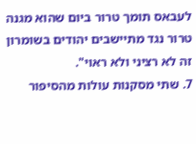לעבאס תומך טרור ביום שהוא מגנה טרור נגד מתיישבים יהודים בשומרון זה לא רציני ולא ראוי".
7. שתי מסקנות עולות מהסיפור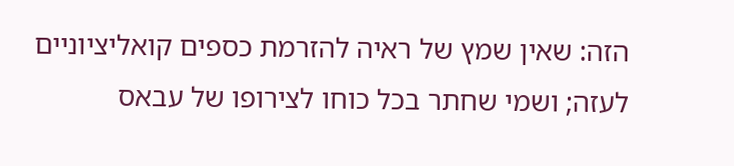הזה: שאין שמץ של ראיה להזרמת כספים קואליציוניים לעזה; ושמי שחתר בכל כוחו לצירופו של עבאס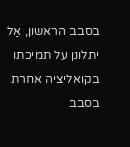בסבב הראשון, אַל יתלונן על תמיכתו בקואליציה אחרת בסבב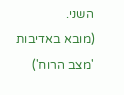השני.
(מובא באדיבות 'מצב הרוח')